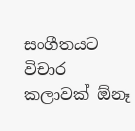සංගීතයට විචාර කලාවක් ඕනෑ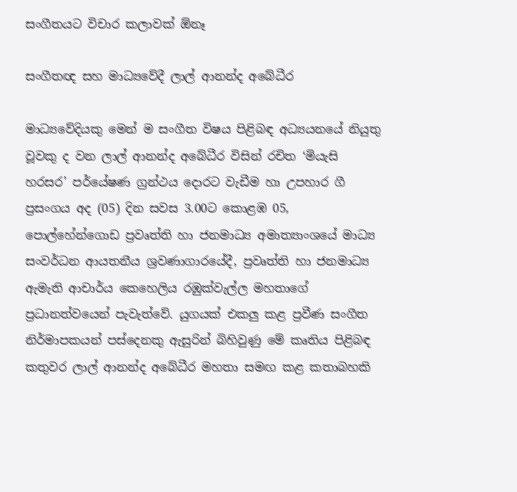සංගීතයට විචාර කලාවක් ඕනෑ

සංගීතඥ සහ මාධ්‍යවේදී ලාල් ආනන්ද අබේධීර

මාධ්‍යවේදියකු මෙන් ම සංගීත විෂය පිළිබඳ අධ්‍යයනයේ නියුතු වූවකු ද වන ලාල් ආනන්ද අබේධීර විසින් රචිත ‘මියැසි හරසර’ පර්යේෂණ ග්‍රන්ථය දොරට වැඩීම හා උපහාර ගී ප්‍රසංගය අද (05) දින සවස 3.00ට කොළඹ 05, පොල්හේන්ගොඩ ප්‍රවෘත්ති හා ජනමාධ්‍ය අමාත්‍යාංශයේ මාධ්‍ය සංවර්ධන ආයතනීය ශ්‍රවණාගාරයේදී, ප්‍රවෘත්ති හා ජනමාධ්‍ය ඇමැති ආචාර්ය කෙහෙලිය රඹුක්වැල්ල මහතාගේ ප්‍රධානත්වයෙන් පැවැත්වේ. යුගයක් එකලු කළ ප්‍රවීණ සංගීත නිර්මාපකයන් පස්දෙනකු ඇසුරින් බිහිවුණු මේ කෘතිය පිළිබඳ කතුවර ලාල් ආනන්ද අබේධීර මහතා සමඟ කළ කතාබහකි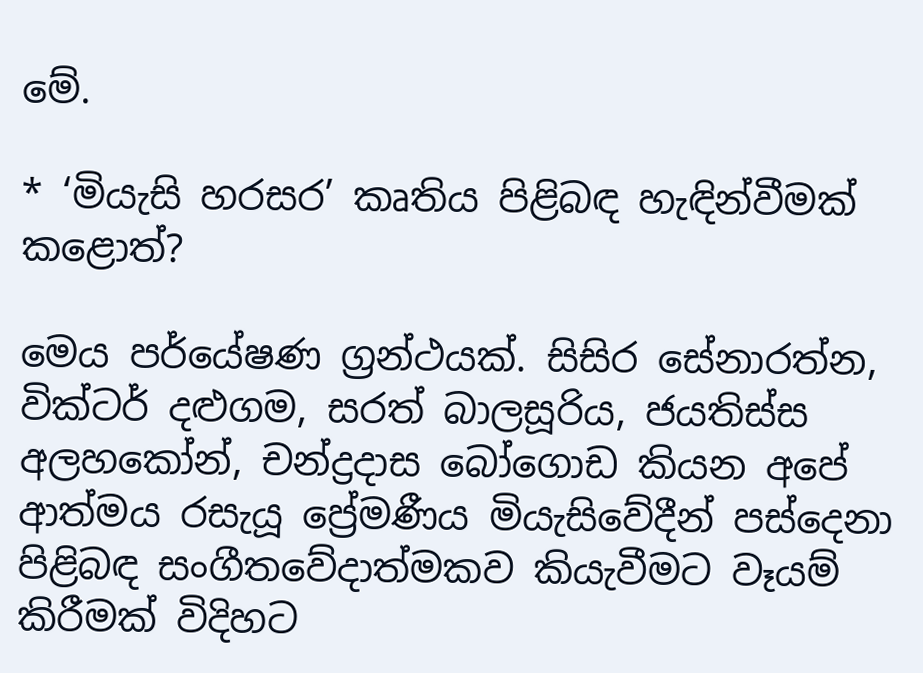මේ.

* ‘මියැසි හරසර’ කෘතිය පිළිබඳ හැඳින්වීමක් කළොත්?

මෙය පර්යේෂණ ග්‍රන්ථයක්. සිසිර සේනාරත්න, වික්ටර් දළුගම, සරත් බාලසූරිය, ජයතිස්ස අලහකෝන්, චන්ද්‍රදාස බෝගොඩ කියන අපේ ආත්මය රසැයූ ප්‍රේමණීය මියැසිවේදීන් පස්දෙනා පිළිබඳ සංගීතවේදාත්මකව කියැවීමට වෑයම් කිරීමක් විදිහට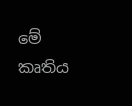මේ කෘතිය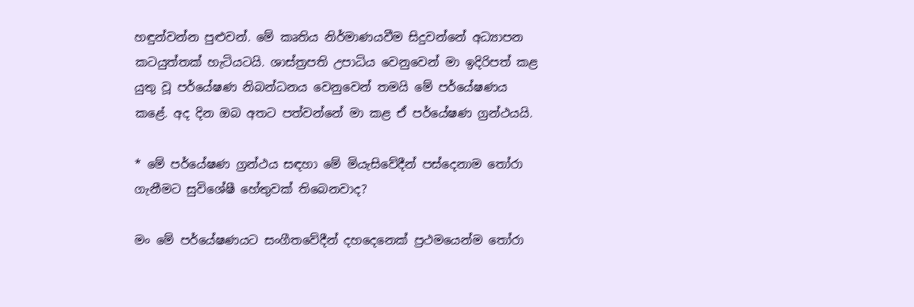හඳුන්වන්න පුළුවන්. මේ කෘතිය නිර්මාණයවීම සිදුවන්නේ අධ්‍යාපන කටයුත්තක් හැටියටයි. ශාස්ත්‍රපති උපාධිය වෙනුවෙන් මා ඉදිරිපත් කළ යුතු වූ පර්යේෂණ නිබන්ධනය වෙනුවෙන් තමයි මේ පර්යේෂණය කළේ. අද දින ඔබ අතට පත්වන්නේ මා කළ ඒ පර්යේෂණ ග්‍රන්ථයයි.

* මේ පර්යේෂණ ග්‍රන්ථය සඳහා මේ මියැසිවේදීන් පස්දෙනාම තෝරා ගැනීමට සුවිශේෂී හේතුවක් තිබෙනවාද?

මං මේ පර්යේෂණයට සංගීතවේදීන් දහදෙනෙක් ප්‍රථමයෙන්ම තෝරා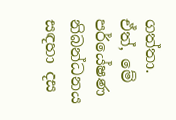ගත්තා. ඒත්, මේ පර්යේෂණ නිබන්ධනය සඳහා දස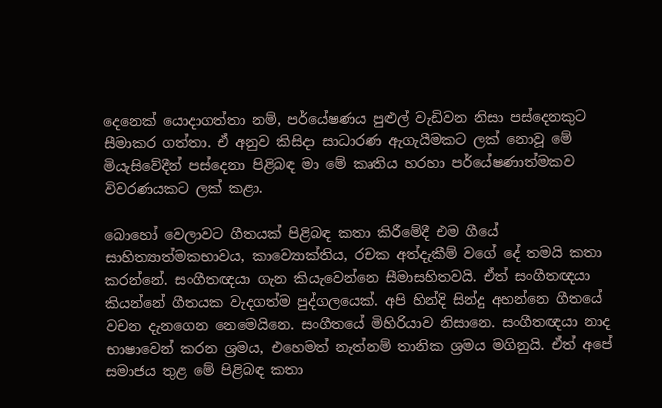දෙනෙක් යොදාගත්තා නම්, පර්යේෂණය පුළුල් වැඩිවන නිසා පස්දෙනකුට සීමාකර ගත්තා. ඒ අනුව කිසිදා සාධාරණ ඇගැයීමකට ලක් නොවූ මේ මියැසිවේදීන් පස්දෙනා පිළිබඳ මා මේ කෘතිය හරහා පර්යේෂණාත්මකව විවරණයකට ලක් කළා.

බොහෝ වෙලාවට ගීතයක් පිළිබඳ කතා කිරීමේදී එම ගීයේ සාහිත්‍යාත්මකභාවය, කාව්‍යොක්තිය, රචක අත්දැකීම් වගේ දේ තමයි කතා කරන්නේ. සංගීතඥයා ගැන කියැවෙන්නෙ සීමාසහිතවයි. ඒත් සංගීතඥයා කියන්නේ ගීතයක වැදගත්ම පුද්ගලයෙක්. අපි හින්දි සින්දු අහන්නෙ ගීතයේ වචන දැනගෙන නෙමෙයිනෙ. සංගීතයේ මිහිරියාව නිසානෙ. සංගීතඥයා නාද භාෂාවෙන් කරන ශ්‍රමය, එහෙමත් නැත්නම් තානික ශ්‍රමය මගිනුයි. ඒත් අපේ සමාජය තුළ මේ පිළිබඳ කතා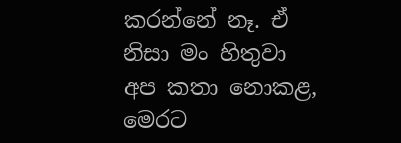කරන්නේ නෑ. ඒ නිසා මං හිතුවා අප කතා නොකළ, මෙරට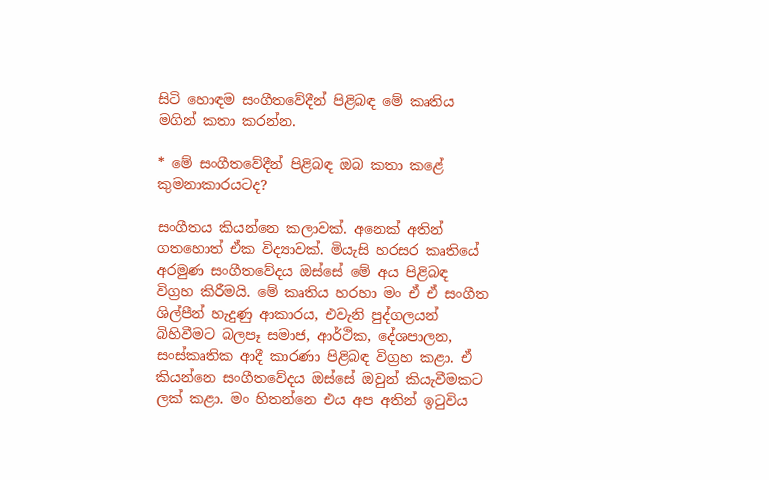සිටි හොඳම සංගීතවේදීන් පිළිබඳ මේ කෘතිය මගින් කතා කරන්න.

* මේ සංගීතවේදීන් පිළිබඳ ඔබ කතා කළේ කුමනාකාරයටද?

සංගීතය කියන්නෙ කලාවක්. අනෙක් අතින් ගතහොත් ඒක විද්‍යාවක්. මියැසි හරසර කෘතියේ අරමුණ සංගීතවේදය ඔස්සේ මේ අය පිළිබඳ විග්‍රහ කිරීමයි. මේ කෘතිය හරහා මං ඒ ඒ සංගීත ශිල්පීන් හැදුණු ආකාරය, එවැනි පුද්ගලයන් බිහිවීමට බලපෑ සමාජ, ආර්ථික, දේශපාලන, සංස්කෘතික ආදී කාරණා පිළිබඳ විග්‍රහ කළා. ඒ කියන්නෙ සංගීතවේදය ඔස්සේ ඔවුන් කියැවීමකට ලක් කළා. මං හිතන්නෙ එය අප අතින් ඉටුවිය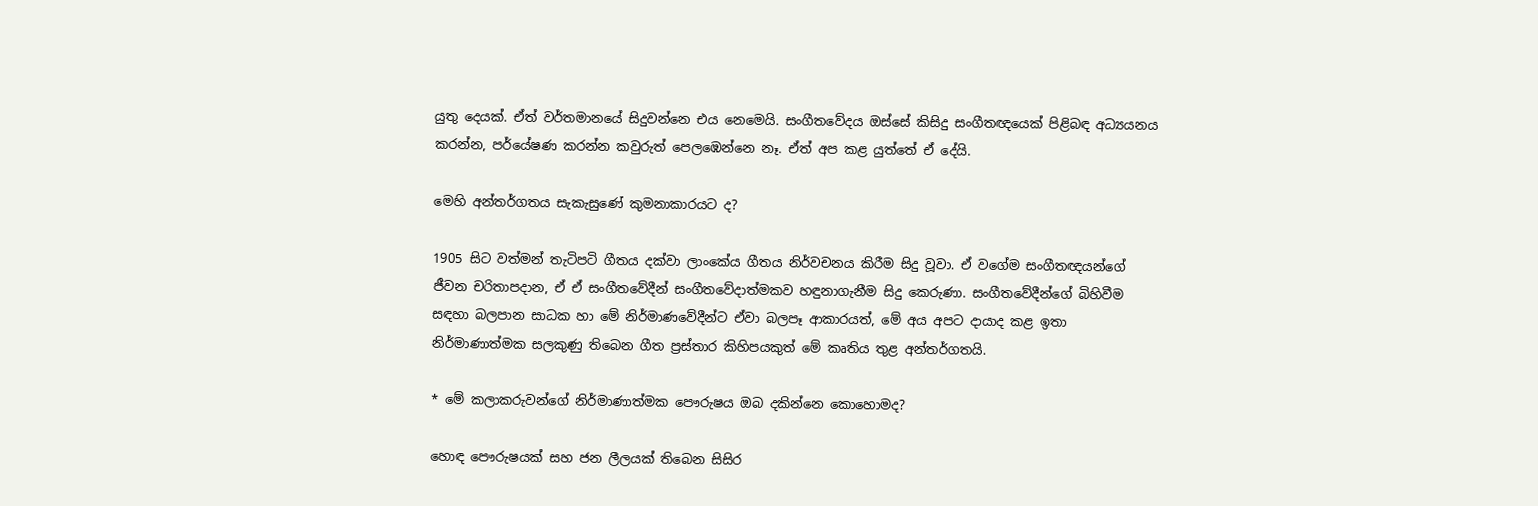යුතු දෙයක්. ඒත් වර්තමානයේ සිදුවන්නෙ එය නෙමෙයි. සංගීතවේදය ඔස්සේ කිසිදු සංගීතඥයෙක් පිළිබඳ අධ්‍යයනය කරන්න, පර්යේෂණ කරන්න කවුරුත් පෙලඹෙන්නෙ නෑ. ඒත් අප කළ යුත්තේ ඒ දේයි.

මෙහි අන්තර්ගතය සැකැසුණේ කුමනාකාරයට ද?

1905 සිට වත්මන් තැටිපටි ගීතය දක්වා ලාංකේය ගීතය නිර්වචනය කිරීම සිදු වූවා. ඒ වගේම සංගීතඥයන්ගේ ජීවන චරිතාපදාන, ඒ ඒ සංගීතවේදීන් සංගීතවේදාත්මකව හඳුනාගැනීම සිදු කෙරුණා. සංගීතවේදීන්ගේ බිහිවීම සඳහා බලපාන සාධක හා මේ නිර්මාණවේදීන්ට ඒවා බලපෑ ආකාරයත්, මේ අය අපට දායාද කළ ඉතා නිර්මාණාත්මක සලකුණු තිබෙන ගීත ප්‍රස්තාර කිහිපයකුත් මේ කෘතිය තුළ අන්තර්ගතයි.

* මේ කලාකරුවන්ගේ නිර්මාණාත්මක පෞරුෂය ඔබ දකින්නෙ කොහොමද?

හොඳ පෞරුෂයක් සහ ජන ලීලයක් තිබෙන සිසිර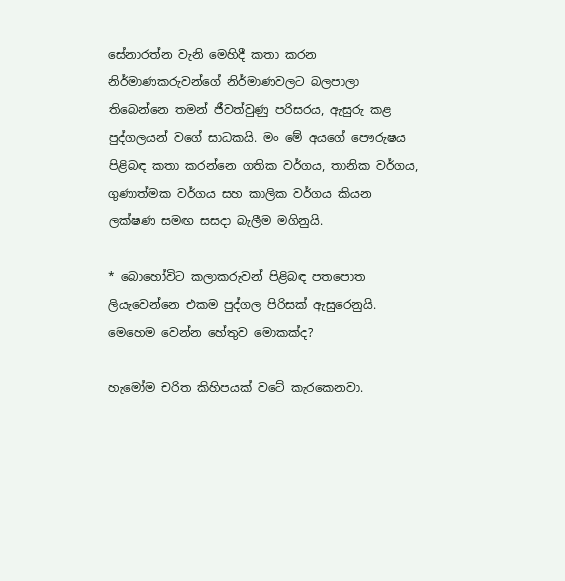සේනාරත්න වැනි මෙහිදී කතා කරන නිර්මාණකරුවන්ගේ නිර්මාණවලට බලපාලා තිබෙන්නෙ තමන් ජීවත්වුණු පරිසරය, ඇසුරු කළ පුද්ගලයන් වගේ සාධකයි. මං මේ අයගේ පෞරුෂය පිළිබඳ කතා කරන්නෙ ගතික වර්ගය, තානික වර්ගය, ගුණාත්මක වර්ගය සහ කාලික වර්ගය කියන ලක්ෂණ සමඟ සසදා බැලීම මගිනුයි.

* බොහෝවිට කලාකරුවන් පිළිබඳ පතපොත ලියැවෙන්නෙ එකම පුද්ගල පිරිසක් ඇසුරෙනුයි. මෙහෙම වෙන්න හේතුව මොකක්ද?

හැමෝම චරිත කිහිපයක් වටේ කැරකෙනවා.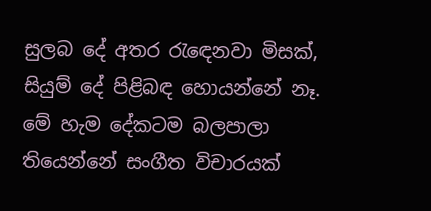සුලබ දේ අතර රැඳෙනවා මිසක්, සියුම් දේ පිළිබඳ හොයන්නේ නෑ. මේ හැම දේකටම බලපාලා තියෙන්නේ සංගීත විචාරයක්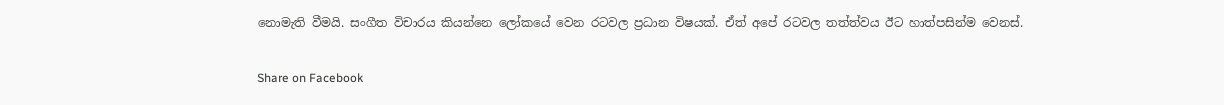නොමැති වීමයි. සංගීත විචාරය කියන්නෙ ලෝකයේ වෙන රටවල ප්‍රධාන විෂයක්. ඒත් අපේ රටවල තත්ත්වය ඊට හාත්පසින්ම වෙනස්.

Share on Facebook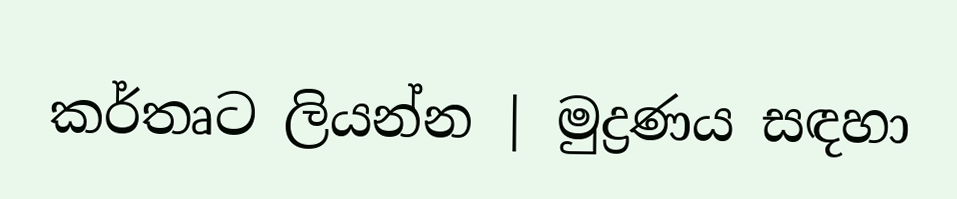කර්තෘට ලියන්න | මුද්‍රණය සඳහා